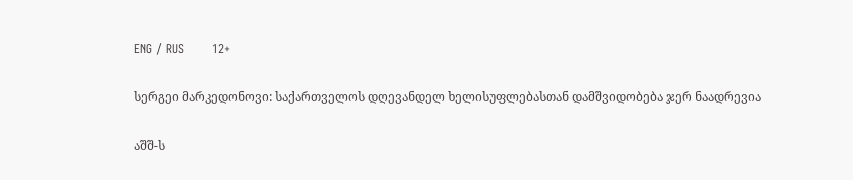ENG / RUS       12+

სერგეი მარკედონოვი: საქართველოს დღევანდელ ხელისუფლებასთან დამშვიდობება ჯერ ნაადრევია

აშშ-ს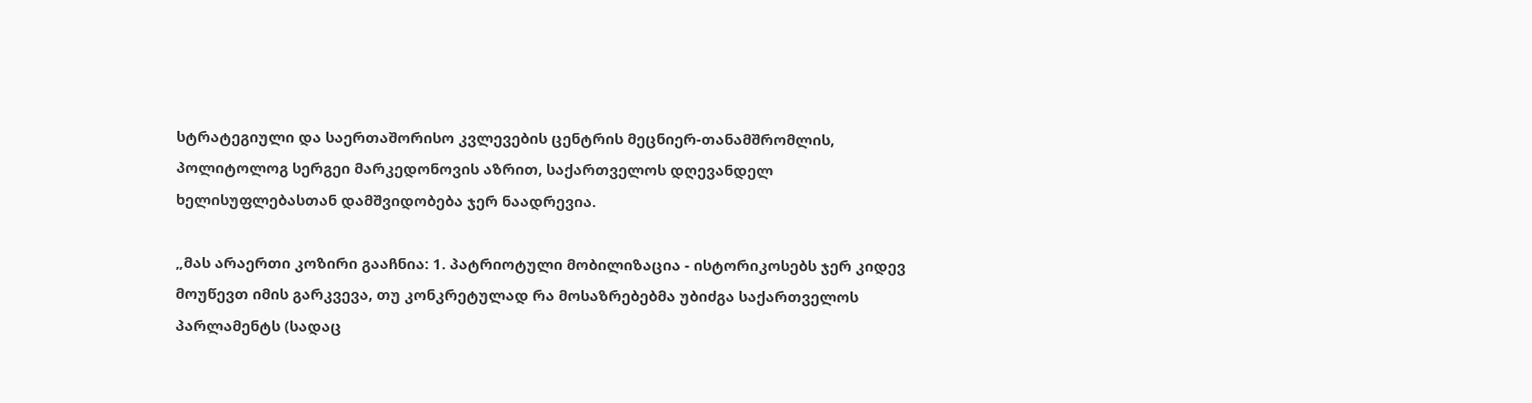სტრატეგიული და საერთაშორისო კვლევების ცენტრის მეცნიერ-თანამშრომლის, პოლიტოლოგ სერგეი მარკედონოვის აზრით, საქართველოს დღევანდელ ხელისუფლებასთან დამშვიდობება ჯერ ნაადრევია.

„მას არაერთი კოზირი გააჩნია: 1. პატრიოტული მობილიზაცია - ისტორიკოსებს ჯერ კიდევ მოუწევთ იმის გარკვევა, თუ კონკრეტულად რა მოსაზრებებმა უბიძგა საქართველოს პარლამენტს (სადაც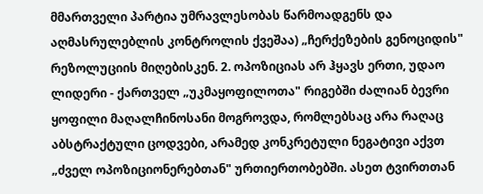მმართველი პარტია უმრავლესობას წარმოადგენს და აღმასრულებლის კონტროლის ქვეშაა) „ჩერქეზების გენოციდის" რეზოლუციის მიღებისკენ. 2. ოპოზიციას არ ჰყავს ერთი, უდაო ლიდერი - ქართველ „უკმაყოფილოთა" რიგებში ძალიან ბევრი ყოფილი მაღალჩინოსანი მოგროვდა, რომლებსაც არა რაღაც აბსტრაქტული ცოდვები, არამედ კონკრეტული ნეგატივი აქვთ „ძველ ოპოზიციონერებთან" ურთიერთობებში. ასეთ ტვირთთან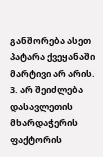განშორება ასეთ პატარა ქვეყანაში მარტივი არ არის. 3. არ შეიძლება დასავლეთის მხარდაჭერის ფაქტორის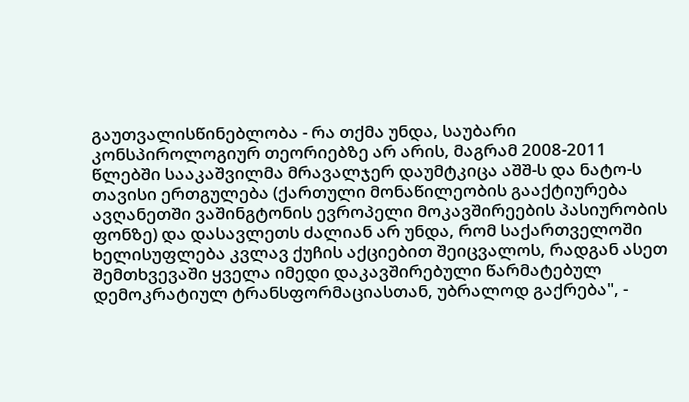გაუთვალისწინებლობა - რა თქმა უნდა, საუბარი კონსპიროლოგიურ თეორიებზე არ არის, მაგრამ 2008-2011 წლებში სააკაშვილმა მრავალჯერ დაუმტკიცა აშშ-ს და ნატო-ს თავისი ერთგულება (ქართული მონაწილეობის გააქტიურება ავღანეთში ვაშინგტონის ევროპელი მოკავშირეების პასიურობის ფონზე) და დასავლეთს ძალიან არ უნდა, რომ საქართველოში ხელისუფლება კვლავ ქუჩის აქციებით შეიცვალოს, რადგან ასეთ შემთხვევაში ყველა იმედი დაკავშირებული წარმატებულ დემოკრატიულ ტრანსფორმაციასთან, უბრალოდ გაქრება", -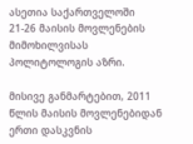ასეთია საქართველოში 21-26 მაისის მოვლენების მიმოხილვისას პოლიტოლოგის აზრი.

მისივე განმარტებით, 2011 წლის მაისის მოვლენებიდან ერთი დასკვნის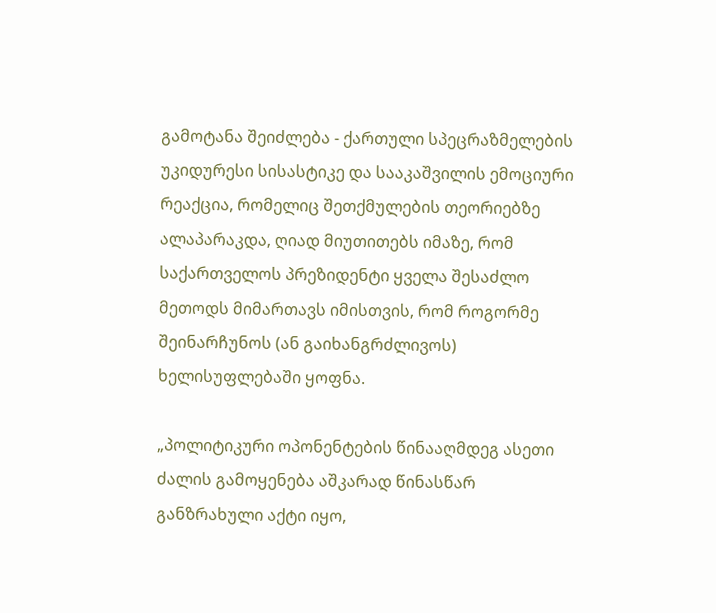გამოტანა შეიძლება - ქართული სპეცრაზმელების უკიდურესი სისასტიკე და სააკაშვილის ემოციური რეაქცია, რომელიც შეთქმულების თეორიებზე ალაპარაკდა, ღიად მიუთითებს იმაზე, რომ საქართველოს პრეზიდენტი ყველა შესაძლო მეთოდს მიმართავს იმისთვის, რომ როგორმე შეინარჩუნოს (ან გაიხანგრძლივოს) ხელისუფლებაში ყოფნა.

„პოლიტიკური ოპონენტების წინააღმდეგ ასეთი ძალის გამოყენება აშკარად წინასწარ განზრახული აქტი იყო,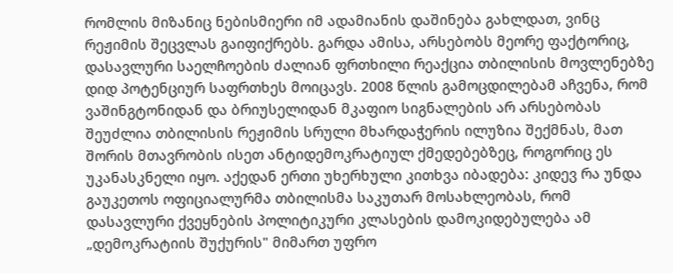რომლის მიზანიც ნებისმიერი იმ ადამიანის დაშინება გახლდათ, ვინც რეჟიმის შეცვლას გაიფიქრებს. გარდა ამისა, არსებობს მეორე ფაქტორიც, დასავლური საელჩოების ძალიან ფრთხილი რეაქცია თბილისის მოვლენებზე დიდ პოტენციურ საფრთხეს მოიცავს. 2008 წლის გამოცდილებამ აჩვენა, რომ ვაშინგტონიდან და ბრიუსელიდან მკაფიო სიგნალების არ არსებობას შეუძლია თბილისის რეჟიმის სრული მხარდაჭერის ილუზია შექმნას, მათ შორის მთავრობის ისეთ ანტიდემოკრატიულ ქმედებებზეც, როგორიც ეს უკანასკნელი იყო. აქედან ერთი უხერხული კითხვა იბადება: კიდევ რა უნდა გაუკეთოს ოფიციალურმა თბილისმა საკუთარ მოსახლეობას, რომ დასავლური ქვეყნების პოლიტიკური კლასების დამოკიდებულება ამ „დემოკრატიის შუქურის" მიმართ უფრო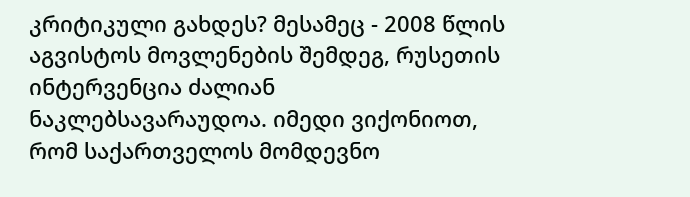კრიტიკული გახდეს? მესამეც - 2008 წლის აგვისტოს მოვლენების შემდეგ, რუსეთის ინტერვენცია ძალიან ნაკლებსავარაუდოა. იმედი ვიქონიოთ, რომ საქართველოს მომდევნო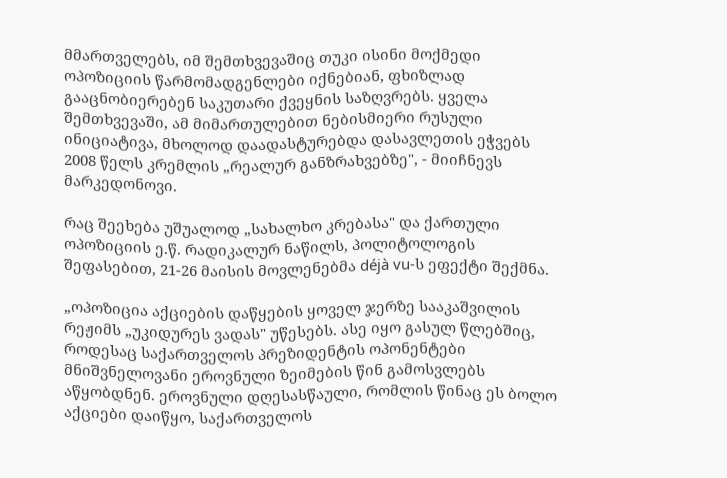მმართველებს, იმ შემთხვევაშიც თუკი ისინი მოქმედი ოპოზიციის წარმომადგენლები იქნებიან, ფხიზლად გააცნობიერებენ საკუთარი ქვეყნის საზღვრებს. ყველა შემთხვევაში, ამ მიმართულებით ნებისმიერი რუსული ინიციატივა, მხოლოდ დაადასტურებდა დასავლეთის ეჭვებს 2008 წელს კრემლის „რეალურ განზრახვებზე", - მიიჩნევს მარკედონოვი.

რაც შეეხება უშუალოდ „სახალხო კრებასა" და ქართული ოპოზიციის ე.წ. რადიკალურ ნაწილს, პოლიტოლოგის შეფასებით, 21-26 მაისის მოვლენებმა déjà vu-ს ეფექტი შექმნა.

„ოპოზიცია აქციების დაწყების ყოველ ჯერზე სააკაშვილის რეჟიმს „უკიდურეს ვადას" უწესებს. ასე იყო გასულ წლებშიც, როდესაც საქართველოს პრეზიდენტის ოპონენტები მნიშვნელოვანი ეროვნული ზეიმების წინ გამოსვლებს აწყობდნენ. ეროვნული დღესასწაული, რომლის წინაც ეს ბოლო აქციები დაიწყო, საქართველოს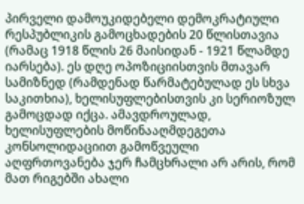პირველი დამოუკიდებელი დემოკრატიული რესპუბლიკის გამოცხადების 20 წლისთავია (რამაც 1918 წლის 26 მაისიდან - 1921 წლამდე იარსება). ეს დღე ოპოზიციისთვის მთავარ სამიზნედ (რამდენად წარმატებულად ეს სხვა საკითხია), ხელისუფლებისთვის კი სერიოზულ გამოცდად იქცა. ამავდროულად, ხელისუფლების მოწინააღმდეგეთა კონსოლიდაციით გამოწვეული აღფრთოვანება ჯერ ჩამცხრალი არ არის, რომ მათ რიგებში ახალი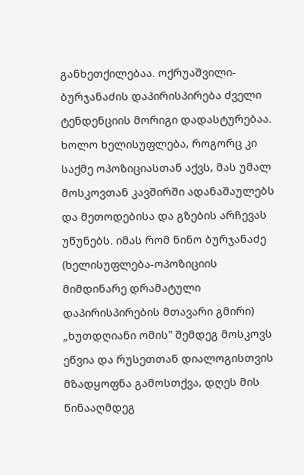განხეთქილებაა. ოქრუაშვილი-ბურჯანაძის დაპირისპირება ძველი ტენდენციის მორიგი დადასტურებაა. ხოლო ხელისუფლება, როგორც კი საქმე ოპოზიციასთან აქვს, მას უმალ მოსკოვთან კავშირში ადანაშაულებს და მეთოდებისა და გზების არჩევას უწუნებს. იმას რომ ნინო ბურჯანაძე (ხელისუფლება-ოპოზიციის მიმდინარე დრამატული დაპირისპირების მთავარი გმირი) „ხუთდღიანი ომის" შემდეგ მოსკოვს ეწვია და რუსეთთან დიალოგისთვის მზადყოფნა გამოსთქვა, დღეს მის წინააღმდეგ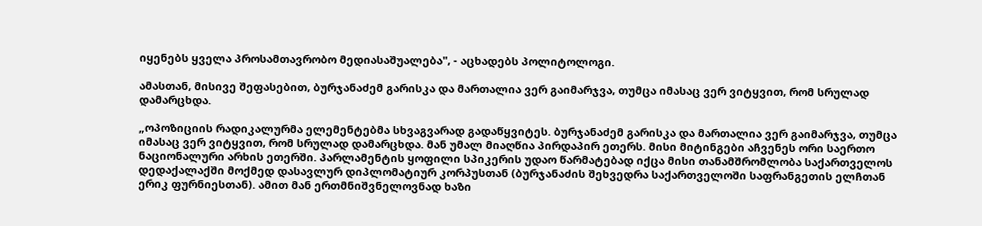იყენებს ყველა პროსამთავრობო მედიასაშუალება", - აცხადებს პოლიტოლოგი.

ამასთან, მისივე შეფასებით, ბურჯანაძემ გარისკა და მართალია ვერ გაიმარჯვა, თუმცა იმასაც ვერ ვიტყვით, რომ სრულად დამარცხდა.

„ოპოზიციის რადიკალურმა ელემენტებმა სხვაგვარად გადაწყვიტეს. ბურჯანაძემ გარისკა და მართალია ვერ გაიმარჯვა, თუმცა იმასაც ვერ ვიტყვით, რომ სრულად დამარცხდა. მან უმალ მიაღწია პირდაპირ ეთერს. მისი მიტინგები აჩვენეს ორი საერთო ნაციონალური არხის ეთერში. პარლამენტის ყოფილი სპიკერის უდაო წარმატებად იქცა მისი თანამშრომლობა საქართველოს დედაქალაქში მოქმედ დასავლურ დიპლომატიურ კორპუსთან (ბურჯანაძის შეხვედრა საქართველოში საფრანგეთის ელჩთან ერიკ ფურნიესთან). ამით მან ერთმნიშვნელოვნად ხაზი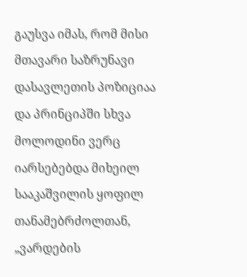გაუსვა იმას, რომ მისი მთავარი საზრუნავი დასავლეთის პოზიციაა და პრინციპში სხვა მოლოდინი ვერც იარსებებდა მიხეილ სააკაშვილის ყოფილ თანამებრძოლთან, „ვარდების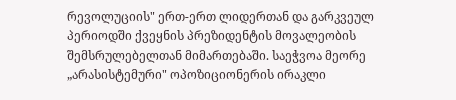რევოლუციის" ერთ-ერთ ლიდერთან და გარკვეულ პერიოდში ქვეყნის პრეზიდენტის მოვალეობის შემსრულებელთან მიმართებაში. საეჭვოა მეორე „არასისტემური" ოპოზიციონერის ირაკლი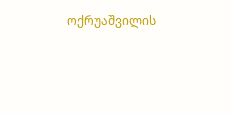ოქრუაშვილის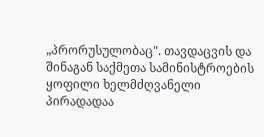„პრორუსულობაც". თავდაცვის და შინაგან საქმეთა სამინისტროების ყოფილი ხელმძღვანელი პირადადაა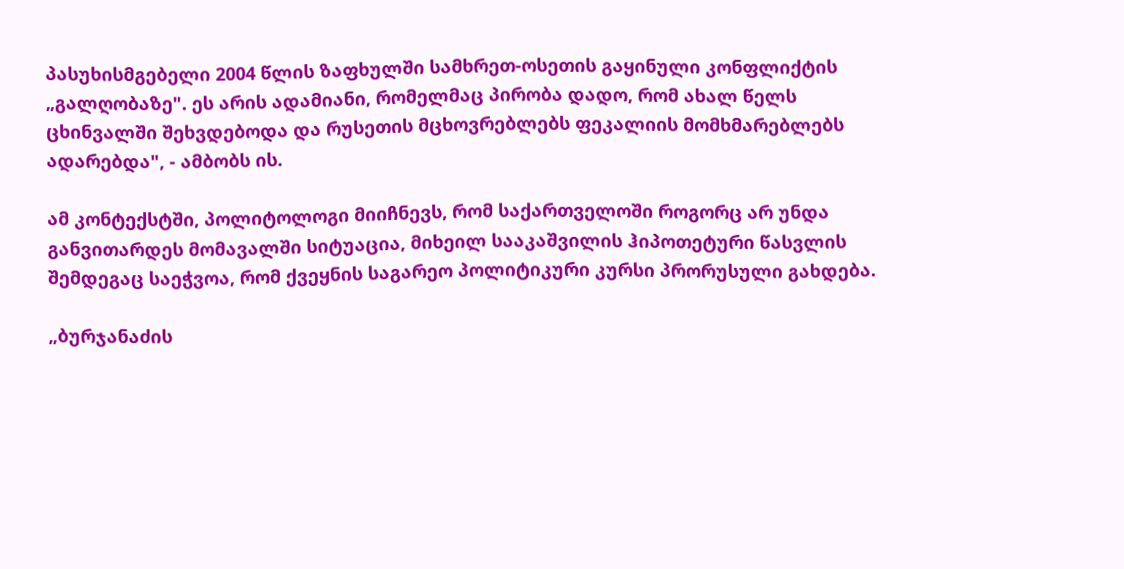პასუხისმგებელი 2004 წლის ზაფხულში სამხრეთ-ოსეთის გაყინული კონფლიქტის „გალღობაზე". ეს არის ადამიანი, რომელმაც პირობა დადო, რომ ახალ წელს ცხინვალში შეხვდებოდა და რუსეთის მცხოვრებლებს ფეკალიის მომხმარებლებს ადარებდა", - ამბობს ის.

ამ კონტექსტში, პოლიტოლოგი მიიჩნევს, რომ საქართველოში როგორც არ უნდა განვითარდეს მომავალში სიტუაცია, მიხეილ სააკაშვილის ჰიპოთეტური წასვლის შემდეგაც საეჭვოა, რომ ქვეყნის საგარეო პოლიტიკური კურსი პრორუსული გახდება.

„ბურჯანაძის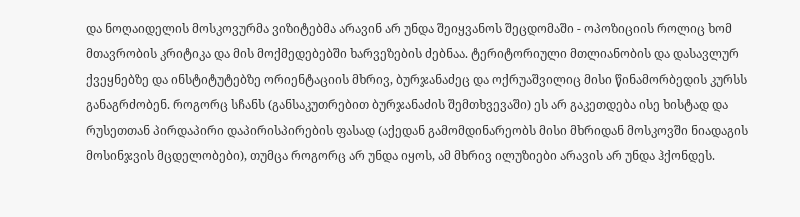და ნოღაიდელის მოსკოვურმა ვიზიტებმა არავინ არ უნდა შეიყვანოს შეცდომაში - ოპოზიციის როლიც ხომ მთავრობის კრიტიკა და მის მოქმედებებში ხარვეზების ძებნაა. ტერიტორიული მთლიანობის და დასავლურ ქვეყნებზე და ინსტიტუტებზე ორიენტაციის მხრივ, ბურჯანაძეც და ოქრუაშვილიც მისი წინამორბედის კურსს განაგრძობენ. როგორც სჩანს (განსაკუთრებით ბურჯანაძის შემთხვევაში) ეს არ გაკეთდება ისე ხისტად და რუსეთთან პირდაპირი დაპირისპირების ფასად (აქედან გამომდინარეობს მისი მხრიდან მოსკოვში ნიადაგის მოსინჯვის მცდელობები), თუმცა როგორც არ უნდა იყოს, ამ მხრივ ილუზიები არავის არ უნდა ჰქონდეს.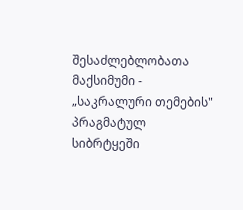შესაძლებლობათა მაქსიმუმი - „საკრალური თემების" პრაგმატულ სიბრტყეში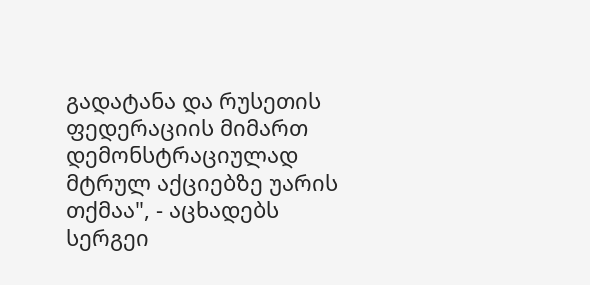გადატანა და რუსეთის ფედერაციის მიმართ დემონსტრაციულად მტრულ აქციებზე უარის თქმაა", - აცხადებს სერგეი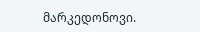მარკედონოვი.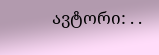ავტორი: . .